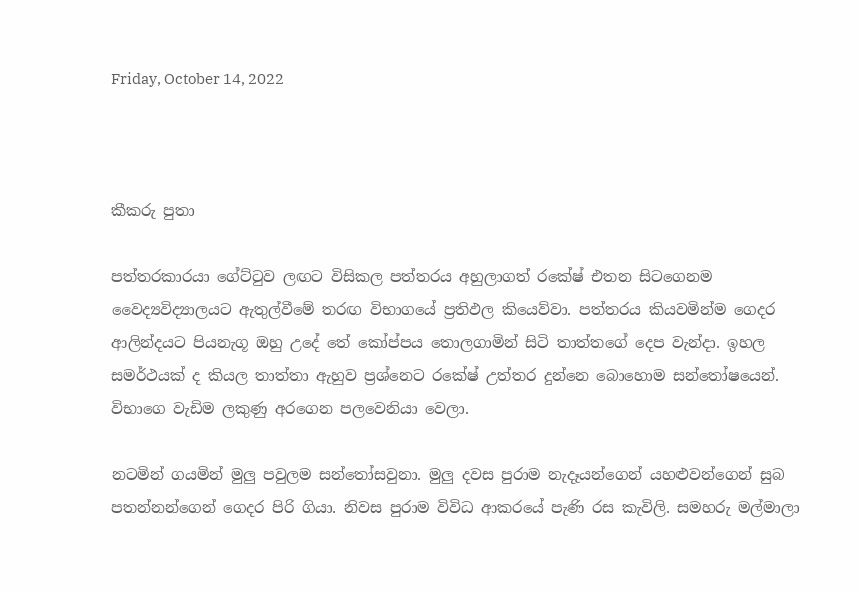Friday, October 14, 2022



කීකරු පුතා

පත්තරකාරයා ගේට්ටුව ලඟට විසිකල පත්තරය අහුලාගත් රකේෂ් එතන සිටගෙනම වෛද්‍යවිද්‍යාලයට ඇතුල්වීමේ තරඟ විභාගයේ ප්‍රතිඵල කියෙව්වා. පත්තරය කියවමින්ම ගෙදර ආලින්දයට පියනැගූ ඔහු උදේ තේ කෝප්පය තොලගාමින් සිටි තාත්තගේ දෙප වැන්දා. ඉහල සමර්ථයක් ද කියල තාත්තා ඇහුව ප්‍රශ්නෙට රකේෂ් උත්තර දුන්නෙ බොහොම සන්තෝෂයෙන්. විභාගෙ වැඩිම ලකුණු අරගෙන පලවෙනියා වෙලා.

නටමින් ගයමින් මුලු පවුලම සන්තෝසවුනා. මුලු දවස පුරාම නැදෑයන්ගෙන් යහළුවන්ගෙන් සුබ පතන්නන්ගෙන් ගෙදර පිරි ගියා. නිවස පුරාම විවිධ ආකරයේ පැණි රස කැවිලි. සමහරු මල්මාලා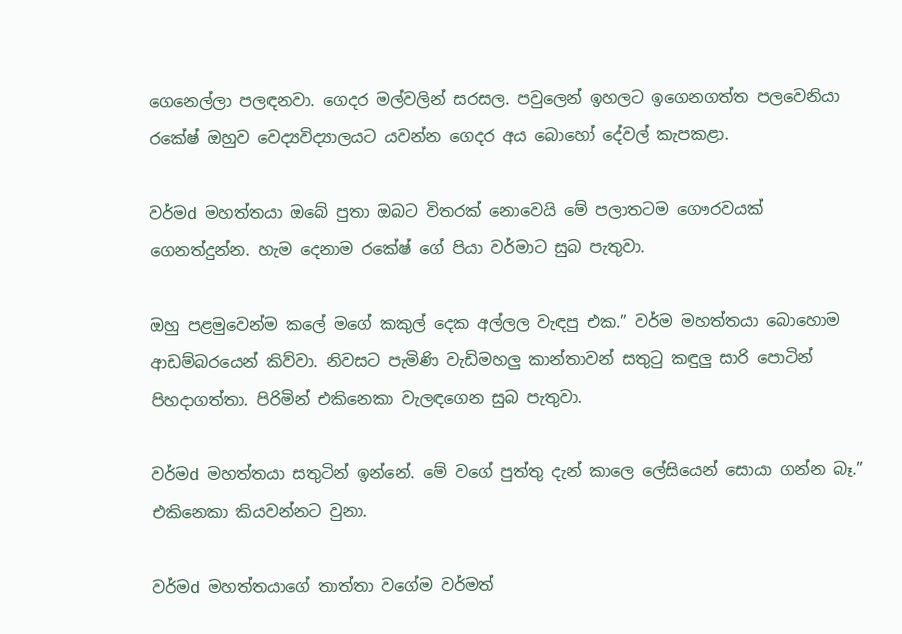ගෙනෙල්ලා පලඳනවා. ගෙදර මල්වලින් සරසල. පවුලෙන් ඉහලට ඉගෙනගත්ත පලවෙනියා රකේෂ් ඔහුව වෙද්‍යවිද්‍යාලයට යවන්න ගෙදර අය බොහෝ දේවල් කැපකළා.

වර්මd මහත්තයා ඔබේ පුතා ඔබට විතරක් නොවෙයි මේ පලාතටම ගෞරවයක් ගෙනත්දුන්න. හැම දෙනාම රකේෂ් ගේ පියා වර්මාට සුබ පැතුවා.

ඔහු පළමුවෙන්ම කලේ මගේ කකුල් දෙක අල්ලල වැඳපු එක.” වර්ම මහත්තයා බොහොම ආඩම්බරයෙන් කිව්වා. නිවසට පැමිණි වැඩිමහලු කාන්තාවන් සතුටු කඳුලු සාරි පොටින් පිහදාගත්තා. පිරිමින් එකිනෙකා වැලඳගෙන සුබ පැතුවා.

වර්මd මහත්තයා සතුටින් ඉන්නේ. මේ වගේ පුත්තු දැන් කාලෙ ලේසියෙන් සොයා ගන්න බෑ.” එකිනෙකා කියවන්නට වුනා.

වර්මd මහත්තයාගේ තාත්තා වගේම වර්මත්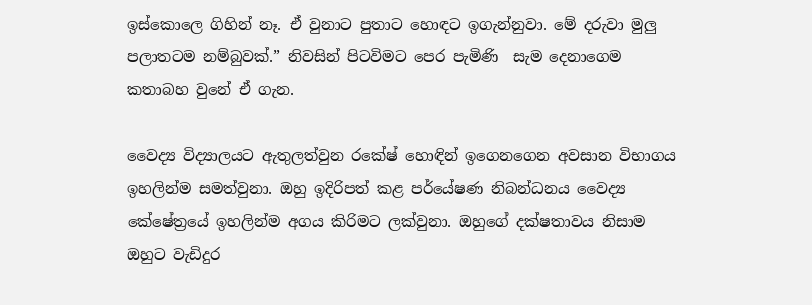ඉස්කොලෙ ගිහින් නෑ. ඒ වුනාට පුතාට හොඳට ඉගැන්නුවා. මේ දරුවා මුලු පලාතටම නම්බුවක්.” නිවසින් පිටවිමට පෙර පැමිණි  සැම දෙනාගෙම කතාබහ වුනේ ඒ ගැන.

වෛද්‍ය විද්‍යාලයට ඇතුලත්වුන රකේෂ් හොඳින් ඉගෙනගෙන අවසාන විභාගය ඉහලින්ම සමත්වුනා. ඔහු ඉදිරිපත් කළ පර්යේෂණ නිබන්ධනය වෛද්‍ය කේෂේත්‍රයේ ඉහලින්ම අගය කිරිමට ලක්වුනා. ඔහුගේ දක්ෂතාවය නිසාම ඔහුට වැඩිදුර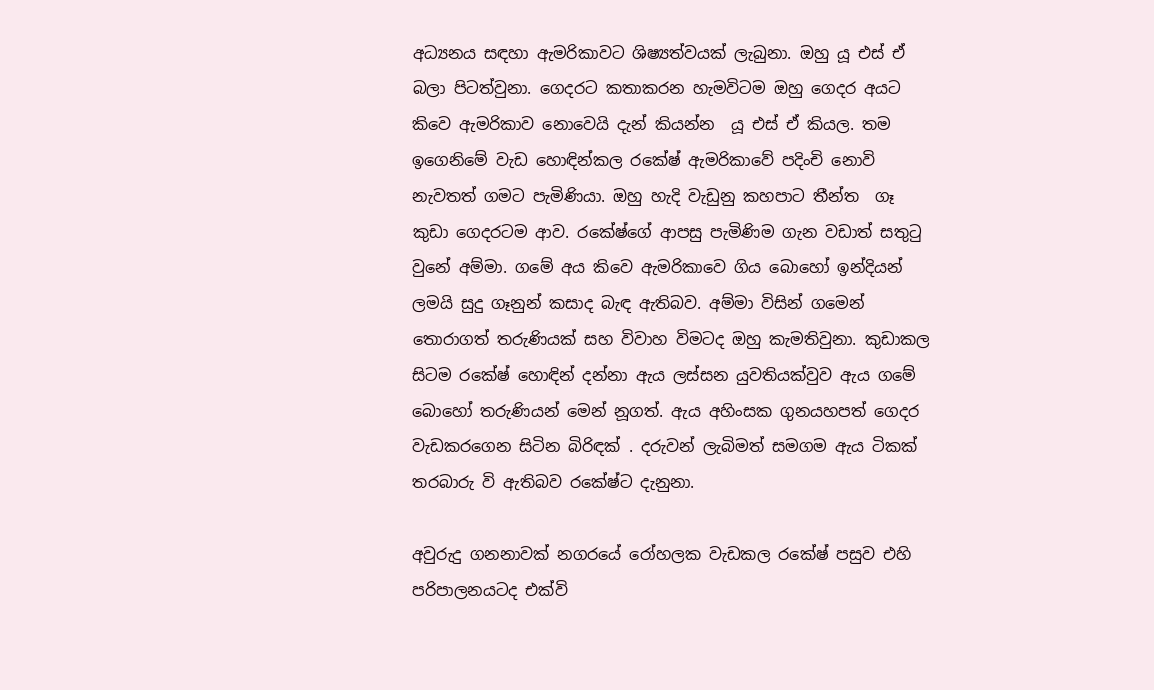අධ්‍යනය සඳහා ඇමරිකාවට ශිෂ්‍යත්වයක් ලැබුනා. ඔහු යූ එස් ඒ බලා පිටත්වුනා. ගෙදරට කතාකරන හැමවිටම ඔහු ගෙදර අයට කිවෙ ඇමරිකාව නොවෙයි දැන් කියන්න  යූ එස් ඒ කියල. තම ඉගෙනිමේ වැඩ හොඳින්කල රකේෂ් ඇමරිකාවේ පදිංචි නොවි නැවතත් ගමට පැමිණියා. ඔහු හැදි වැඩුනු කහපාට තීන්ත  ගෑ කුඩා ගෙදරටම ආව. රකේෂ්ගේ ආපසු පැමිණිම ගැන වඩාත් සතුටු වුනේ අම්මා. ගමේ අය කිවෙ ඇමරිකාවෙ ගිය බොහෝ ඉන්දියන් ලමයි සුදු ගෑනුන් කසාද බැඳ ඇතිබව. අම්මා විසින් ගමෙන් තොරාගත් තරුණියක් සහ විවාහ විමටද ඔහු කැමතිවුනා. කුඩාකල සිටම රකේෂ් හොඳින් දන්නා ඇය ලස්සන යුවතියක්වුව ඇය ගමේ බොහෝ තරුණියන් මෙන් නූගත්. ඇය අහිංසක ගුනයහපත් ගෙදර වැඩකරගෙන සිටින බිරිඳක් . දරුවන් ලැබිමත් සමගම ඇය ටිකක් තරබාරු වි ඇතිබව රකේෂ්ට දැනුනා.

අවුරුදු ගනනාවක් නගරයේ රෝහලක වැඩකල රකේෂ් පසුව එහි පරිපාලනයටද එක්වි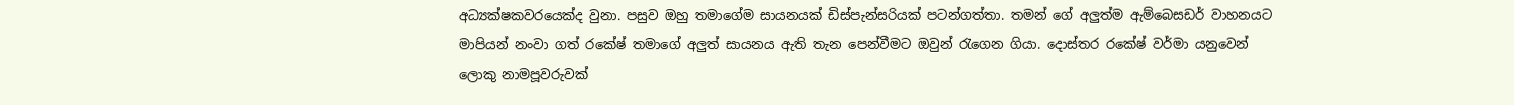අධ්‍යක්ෂකවරයෙක්ද වුනා. පසුව ඔහු තමාගේම සායනයක් ඩිස්පැන්සරියක් පටන්ගත්තා. තමන් ගේ අලුත්ම ඇම්බෙසඩර් වාහනයට මාපියන් නංවා ගත් රකේෂ් තමාගේ අලුත් සායනය ඇති තැන පෙන්වීමට ඔවුන් රැගෙන ගියා. දොස්තර රකේෂ් වර්මා යනුවෙන් ලොකු නාමපූවරුවක්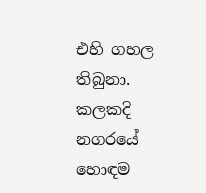එහි ගහල  තිබුනා. කලකදි නගරයේ හොඳම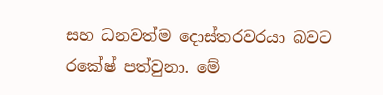සහ ධනවත්ම දොස්තරවරයා බවට රකේෂ් පත්වුනා. මේ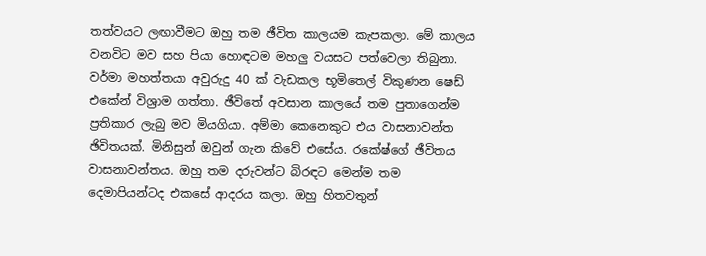තත්වයට ලඟාවීමට ඔහු තම ඡීවිත කාලයම කැපකලා. මේ කාලය වනවිට මව සහ පියා හොඳටම මහලු වයසට පත්වෙලා තිබුනා. වර්මා මහත්තයා අවුරුදු 40 ක් වැඩකල භූමිතෙල් විකුණන ෂෙඩ් එකේන් විශ්‍රාම ගත්තා. ඡීවිතේ අවසාන කාලයේ තම පුතාගෙන්ම ප්‍රතිකාර ලැබු මව මියගියා. අම්මා කෙනෙකුට එය වාසනාවන්ත ඡිවිතයක්. මිනිසුන් ඔවුන් ගැන කිවේ එසේය. රකේෂ්ගේ ඡීවිතය වාසනාවන්තය. ඔහු තම දරුවන්ට බිරඳට මෙන්ම තම දෙමාපියන්ටද එකසේ ආදරය කලා. ඔහු හිතවතුන්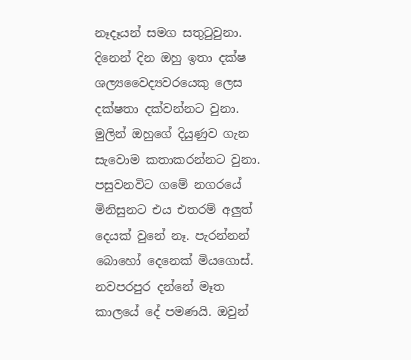නෑදෑයන් සමග සතුටුවුනා. දිනෙන් දින ඔහු ඉතා දක්ෂ ශල්‍යවෛද්‍යවරයෙකු ලෙස දක්ෂතා දක්වන්නට වුනා. මුලින් ඔහුගේ දියුණුව ගැන සැවොම කතාකරන්නට වුනා. පසුවනවිට ගමේ නගරයේ මිනිසුනට එය එතරම් අලුත් දෙයක් වුනේ නෑ. පැරන්නන් බොහෝ දෙනෙක් මියගොස්. නවපරපුර දන්නේ මෑත කාලයේ දේ පමණයි. ඔවුන්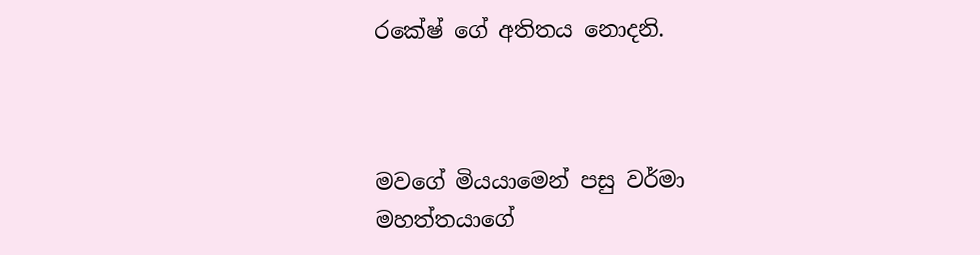රකේෂ් ගේ අතිතය නොදනි.



මවගේ මියයාමෙන් පසු වර්මා මහත්තයාගේ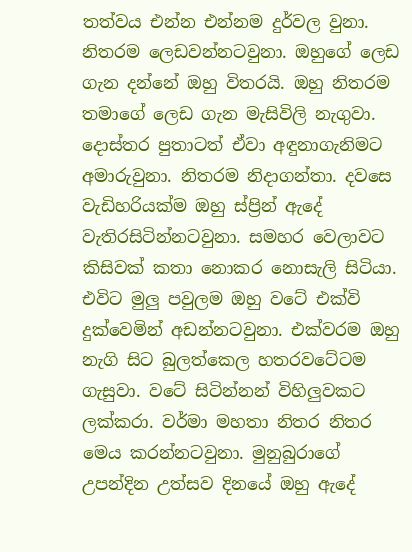තත්වය එන්න එන්නම දුර්වල වුනා. නිතරම ලෙඩවන්නටවුනා. ඔහුගේ ලෙඩ ගැන දන්නේ ඔහු විතරයි. ඔහු නිතරම තමාගේ ලෙඩ ගැන මැසිවිලි නැගුවා. දොස්තර පුතාටත් ඒවා අඳුනාගැනිමට  අමාරුවුනා. නිතරම නිදාගන්තා. දවසෙ වැඩිහරියක්ම ඔහු ස්ප්‍රින් ඇදේ වැතිරසිටින්නටවුනා. සමහර වෙලාවට කිසිවක් කතා නොකර නොසැලි සිටියා. එවිට මුලු පවුලම ඔහු වටේ එක්වි දුක්වෙමින් අඩන්නටවුනා. එක්වරම ඔහු නැගි සිට බුලත්කෙල හතරවටේටම ගැසුවා. වටේ සිටින්නන් විහිලුවකට ලක්කරා. වර්මා මහතා නිතර නිතර මෙය කරන්නටවුනා. මුනුබුරාගේ උපන්දින උත්සව දිනයේ ඔහු ඇදේ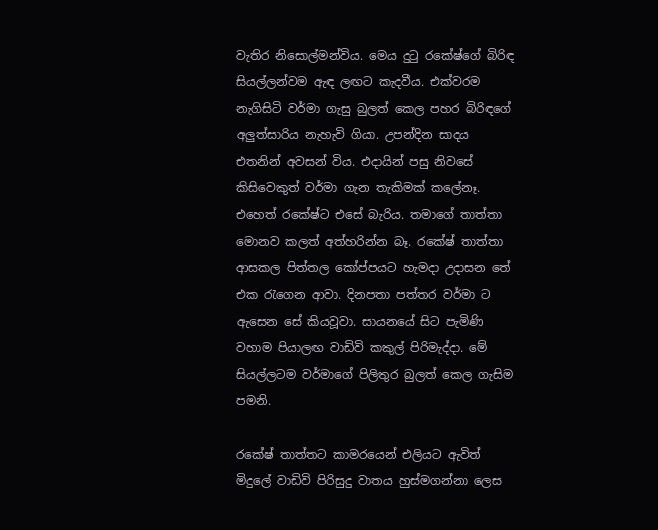වැතිර නිසොල්මන්විය. මෙය දුටු රකේෂ්ගේ බිරිඳ සියල්ලන්වම ඇඳ ලඟට කැදවීය. එක්වරම නැගිසිටි වර්මා ගැසු බුලත් කෙල පහර බිරිඳගේ අලුත්සාරිය නැහැවි ගියා. උපන්දින සාදය එතනින් අවසන් විය. එදායින් පසු නිවසේ කිසිවෙකුත් වර්මා ගැන තැකිමක් කලේනෑ. එහෙත් රකේෂ්ට එසේ බැරිය. තමාගේ තාත්තා මොනව කලත් අත්හරින්න බෑ. රකේෂ් තාත්තා ආසකල පිත්තල කෝප්පයට හැමදා උදාසන තේ එක රැගෙන ආවා. දිනපතා පත්තර වර්මා ට ඇසෙන සේ කියවූවා. සායනයේ සිට පැමිණි වහාම පියාලඟ වාඩිවි කකුල් පිරිමැද්දා. මේ සියල්ලටම වර්මාගේ පිලිතුර බුලත් කෙල ගැසිම පමනි.

රකේෂ් තාත්තට කාමරයෙන් එලියට ඇවිත් මිදුලේ වාඩිවි පිරිසුදු වාතය හුස්මගන්නා ලෙස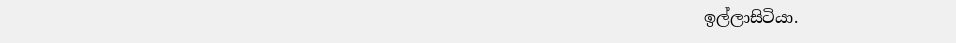ඉල්ලාසිටියා.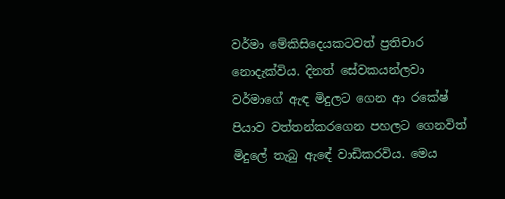වර්මා මේකිසිදෙයකටවත් ප්‍රතිචාර නොදැක්විය. දිනත් සේවකයන්ලවා වර්මාගේ ඇඳ මිදුලට ගෙන ආ රකේෂ් පියාව වත්තන්කරගෙන පහලට ගෙනවිත් මිදුලේ තැබු ඇඳේ වාඩිකරවිය. මෙය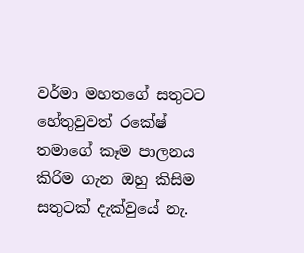වර්මා මහතගේ සතුටට හේතුවුවත් රකේෂ් තමාගේ කෑම පාලනය කිරිම ගැන ඔහු කිසිම සතුටක් දැක්වුයේ නැ.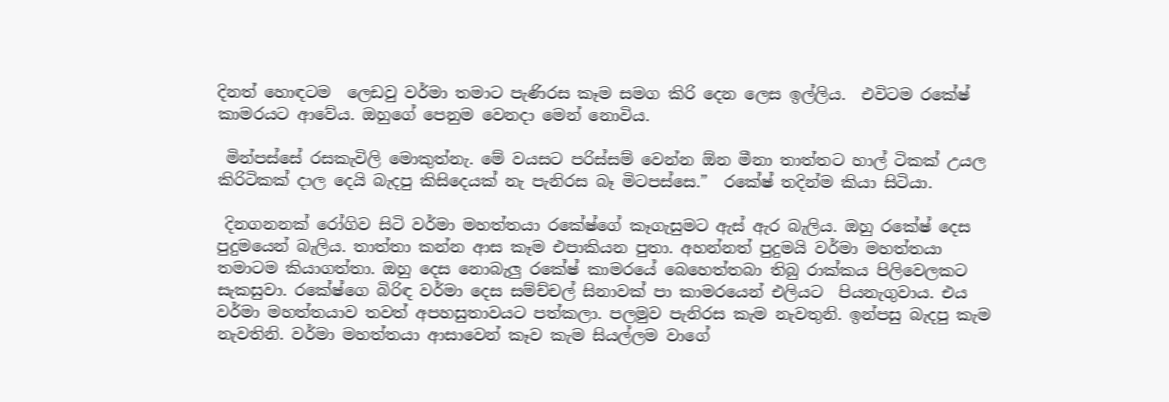දිනත් හොඳටම  ලෙඩවු වර්මා තමාට පැණිරස කෑම සමග කිරි දෙන ලෙස ඉල්ලිය.  එවිටම රකේෂ් කාමරයට ආවේය. ඔහුගේ පෙනුම වෙනදා මෙන් නොවිය.

 මින්පස්සේ රසකැවිලි මොකුත්නැ. මේ වයසට පරිස්සම් වෙන්න ඕන මීනා තාත්තට හාල් ටිකක් උයල කිරිටිකක් දාල දෙයි බැදපු කිසිදෙයක් නැ පැනිරස බෑ මිටපස්සෙ.”  රකේෂ් තදින්ම කියා සිටියා.

 දිනගනනක් රෝගිව සිටි වර්මා මහත්තයා රකේෂ්ගේ කෑගැසුමට ඇස් ඇර බැලිය. ඔහු රකේෂ් දෙස පුදුමයෙන් බැලිය. තාත්තා කන්න ආස කෑම එපාකියන පුතා. අහන්නත් පුදුමයි වර්මා මහත්තයා තමාටම කියාගත්තා. ඔහු දෙස නොබැලු රකේෂ් කාමරයේ බෙහෙත්තබා තිබු රාක්කය පිලිවෙලකට සැකසුවා. රකේෂ්ගෙ බිරිඳ වර්මා දෙස සම්ච්චල් සිනාවක් පා කාමරයෙන් එලියට  පියනැගුවාය. එය වර්මා මහත්තයාව තවත් අපහසුතාවයට පත්කලා. පලමුව පැනිරස කැම නැවතුනි. ඉන්පසු බැදපු කැම නැවතිනි. වර්මා මහත්තයා ආසාවෙන් කෑව කැම සියල්ලම වාගේ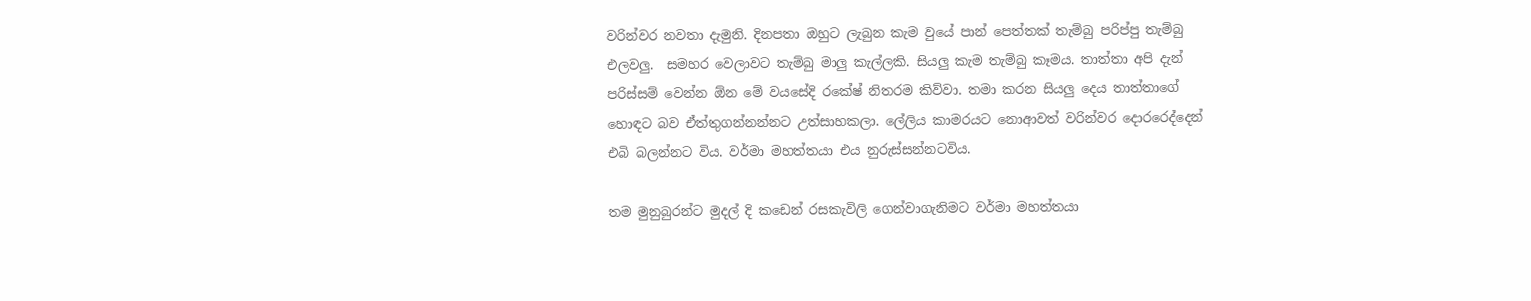වරින්වර නවතා දැමුනි. දිනපතා ඔහුට ලැබුන කැම වුයේ පාන් පෙත්තක් තැම්බු පරිප්පු තැම්බු එලවලු.  සමහර වෙලාවට තැම්බු මාලු කැල්ලකි. සියලු කැම තැම්බු කෑමය. තාත්තා අපි දැන් පරිස්සම් වෙන්න ඕන මේ වයසේදි රකේෂ් නිතරම කිව්වා. තමා කරන සියලු දෙය තාත්තාගේ හොඳට බව ඒත්තුගන්නන්නට උත්සාහකලා. ලේලිය කාමරයට නොආවත් වරින්වර දොරරෙද්දෙන් එබි බලන්නට විය. වර්මා මහත්තයා එය නුරුස්සන්නටවිය.

තම මුනුබුරන්ට මුදල් දි කඩෙන් රසකැවිලි ගෙන්වාගැනිමට වර්මා මහත්තයා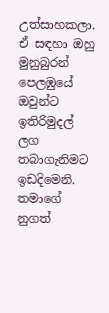උත්සාහකලා. ඒ සඳහා ඔහු මුනුබුරන් පෙලඹුයේ ඔවුන්ට ඉතිරිමුදල් ලග තබාගැනිමට ඉඩදිමෙනි. තමාගේ නුගත්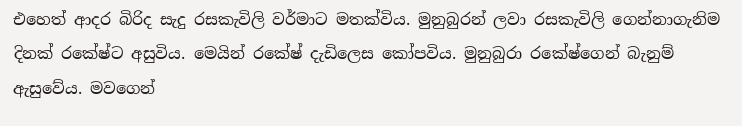එහෙත් ආදර බිරිද සැදු රසකැවිලි වර්මාට මතක්විය. මුනුබුරන් ලවා රසකැවිලි ගෙන්නාගැනිම දිනක් රකේෂ්ට අසුවිය. මෙයින් රකේෂ් දැඩිලෙස කෝපවිය. මුනුබුරා රකේෂ්ගෙන් බැනුම් ඇසුවේය. මවගෙන්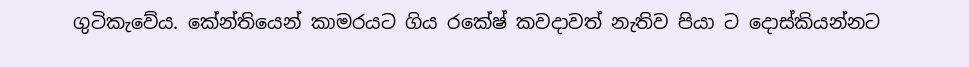ගුටිකැවේය. කේන්තියෙන් කාමරයට ගිය රකේෂ් කවදාවත් නැතිව පියා ට දොස්කියන්නට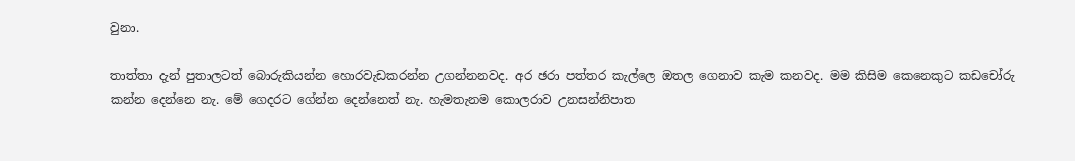වුනා.

තාත්තා දැන් පුතාලටත් බොරුකියන්න හොරවැඩකරන්න උගන්නනවද. අර ඡරා පත්තර කැල්ලෙ ඔතල ගෙනාව කැම කනවද. මම කිසිම කෙනෙකුට කඩචෝරු කන්න දෙන්නෙ නැ. මේ ගෙදරට ගේන්න දෙන්නෙත් නැ. හැමතැනම කොලරාව උනසන්නිපාත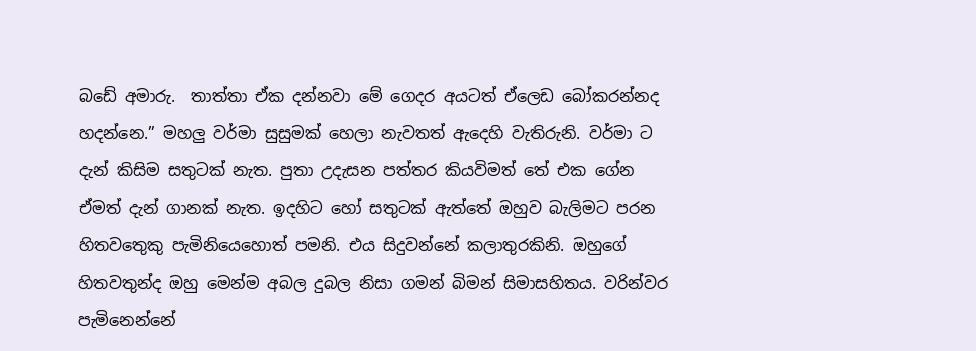බඩේ අමාරු.  තාත්තා ඒක දන්නවා මේ ගෙදර අයටත් ඒලෙඩ බෝකරන්නද හදන්නෙ.” මහලු වර්මා සුසුමක් හෙලා නැවතත් ඇදෙහි වැතිරුනි. වර්මා ට දැන් කිසිම සතුටක් නැත. පුතා උදැසන පත්තර කියවිමත් තේ එක ගේන ඒමත් දැන් ගානක් නැත. ඉදහිට හෝ සතුටක් ඇත්තේ ඔහුව බැලිමට පරන හිතවතෙුකු පැමිනියෙහොත් පමනි. එය සිදුවන්නේ කලාතුරකිනි. ඔහුගේ හිතවතුන්ද ඔහු මෙන්ම අබල දුබල නිසා ගමන් බිමන් සිමාසහිතය. වරින්වර පැමිනෙන්නේ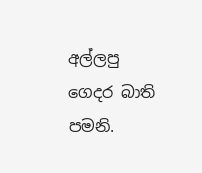අල්ලපු ගෙදර බාති පමනි.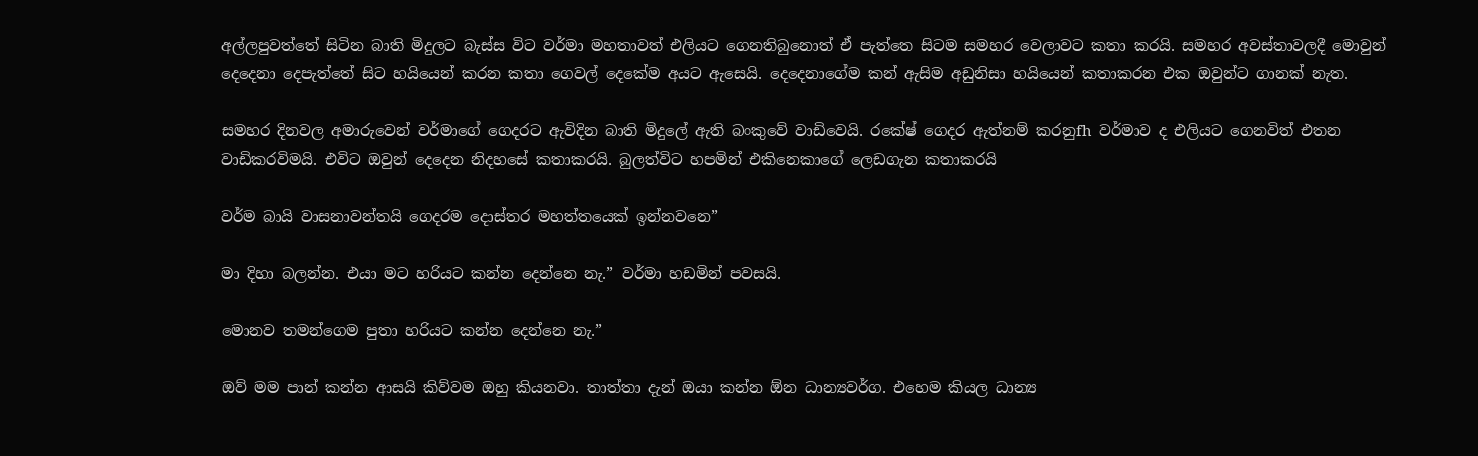අල්ලපුවත්තේ සිටින බාති මිදුලට බැස්ස විට වර්මා මහතාවත් එලියට ගෙනතිබුනොත් ඒ පැත්තෙ සිටම සමහර වෙලාවට කතා කරයි. සමහර අවස්තාවලදී මොවුන් දෙදෙනා දෙපැත්තේ සිට හයියෙන් කරන කතා ගෙවල් දෙකේම අයට ඇසෙයි. දෙදෙනාගේම කන් ඇසිම අඩුනිසා හයියෙන් කතාකරන එක ඔවුන්ට ගානක් නැත.

සමහර දිනවල අමාරුවෙන් වර්මාගේ ගෙදරට ඇවිදින බාති මිදුලේ ඇති බංකුවේ වාඩිවෙයි. රකේෂ් ගෙදර ඇත්නම් කරනුfh වර්මාව ද එලියට ගෙනවිත් එතන වාඩිකරවිමයි. එවිට ඔවුන් දෙදෙන නිදහසේ කතාකරයි. බුලත්විට හපමින් එකිනෙකාගේ ලෙඩගැන කතාකරයි

වර්ම බායි වාසනාවන්තයි ගෙදරම දොස්තර මහත්තයෙක් ඉන්නවනෙ”

මා දිහා බලන්න. එයා මට හරියට කන්න දෙන්නෙ නැ.” වර්මා හඩමින් පවසයි.

මොනව තමන්ගෙම පුතා හරියට කන්න දෙන්නෙ නැ.”

ඔව් මම පාන් කන්න ආසයි කිව්වම ඔහු කියනවා. තාත්තා දැන් ඔයා කන්න ඕන ධාන්‍යවර්ග. එහෙම කියල ධාන්‍ය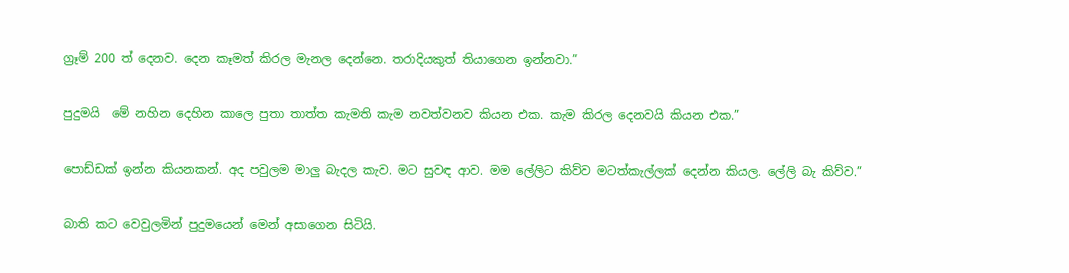ග්‍රෑම් 200 ත් දෙනව. දෙන කෑමත් කිරල මැනල දෙන්නෙ. තරාදියකුත් තියාගෙන ඉන්නවා.”

පුදුමයි  මේ නහින දෙහින කාලෙ පුතා තාත්ත කැමති කැම නවත්වනව කියන එක. කැම කිරල දෙනවයි කියන එක.”

පොඩ්ඩක් ඉන්න කියනකන්. අද පවුලම මාලු බැදල කැව. මට සුවඳ ආව. මම ලේලිට කිව්ව මටත්කැල්ලක් දෙන්න කියල. ලේලි බැ කිව්ව.”

බාති කට වෙවුලමින් පුදුමයෙන් මෙන් අසාගෙන සිටියි.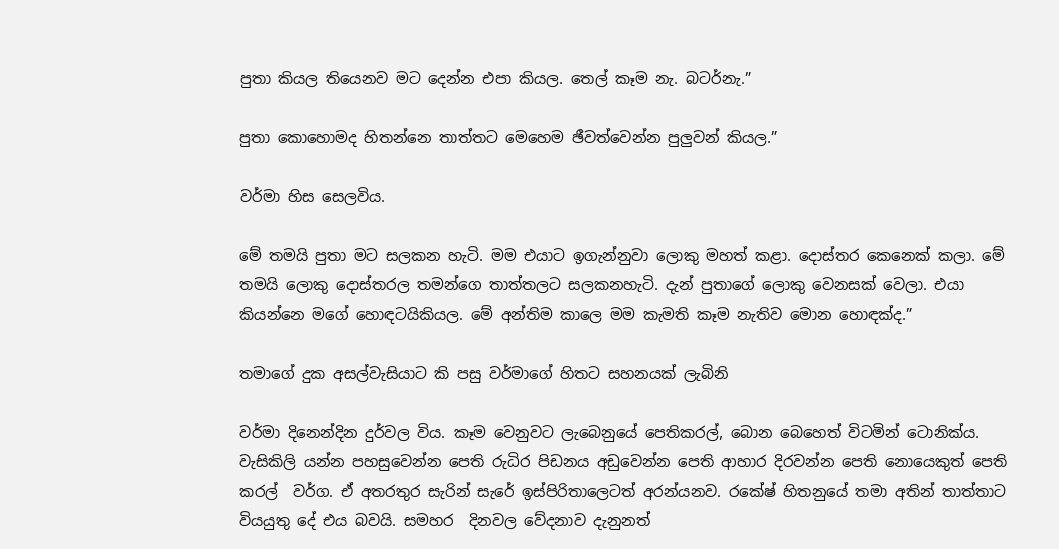පුතා කියල තියෙනව මට දෙන්න එපා කියල. තෙල් කෑම නැ. බටර්නැ.”

පුතා කොහොමද හිතන්නෙ තාත්තට මෙහෙම ඡීවත්වෙන්න පුලුවන් කියල.”

වර්මා හිස සෙලවිය.

මේ තමයි පුතා මට සලකන හැටි. මම එයාට ඉගැන්නුවා ලොකු මහත් කළා. දොස්තර කෙනෙක් කලා. මේ තමයි ලොකු දොස්තරල තමන්ගෙ තාත්තලට සලකනහැටි. දැන් පුතාගේ ලොකු වෙනසක් වෙලා. එයා කියන්නෙ මගේ හොඳටයිකියල. මේ අන්තිම කාලෙ මම කැමති කෑම නැතිව මොන හොඳක්ද.”

තමාගේ දුක අසල්වැසියාට කි පසු වර්මාගේ හිතට සහනයක් ලැබිනි

වර්මා දිනෙන්දින දුර්වල විය. කෑම වෙනුවට ලැබෙනුයේ පෙතිකරල්, බොන බෙහෙත් විටමින් ටොනික්ය. වැසිකිලි යන්න පහසුවෙන්න පෙති රුධිර පිඩනය අඩුවෙන්න පෙති ආහාර දිරවන්න පෙති නොයෙකුත් පෙති කරල්  වර්ග. ඒ අතරතුර සැරින් සැරේ ඉස්පිරිතාලෙටත් අරන්යනව. රකේෂ් හිතනුයේ තමා අතින් තාත්තාට වියයුතු දේ එය බවයි. සමහර  දිනවල වේදනාව දැනුනත්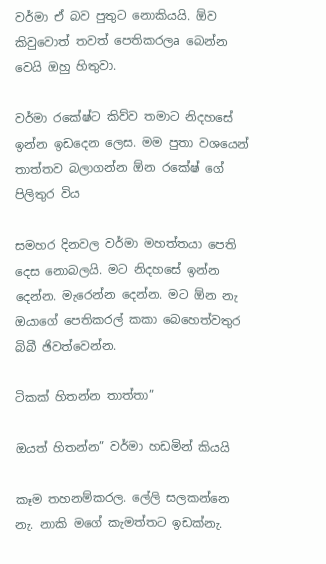වර්මා ඒ බව පුතුට නොකියයි. ඕව කිවුවොත් තවත් පෙතිකරලa බෙන්න වෙයි ඔහු හිතුවා.

වර්මා රකේෂ්ට කිව්ව තමාට නිදහසේ ඉන්න ඉඩදෙන ලෙස. මම පුතා වශයෙන් තාත්තව බලාගන්න ඕන රකේෂ් ගේ පිලිතුර විය

සමහර දිනවල වර්මා මහත්තයා පෙති දෙස නොබලයි. මට නිදහසේ ඉන්න දෙන්න. මැරෙන්න දෙන්න. මට ඕන නැ ඔයාගේ පෙතිකරල් කකා බෙහෙත්වතුර බිබී ඡිවත්වෙන්න.

ටිකක් හිතන්න තාත්තා”

ඔයත් හිතන්න” වර්මා හඩමින් කියයි

කෑම තහනම්කරල. ලේලි සලකන්නෙ නැ. නාකි මගේ කැමත්තට ඉඩක්නැ.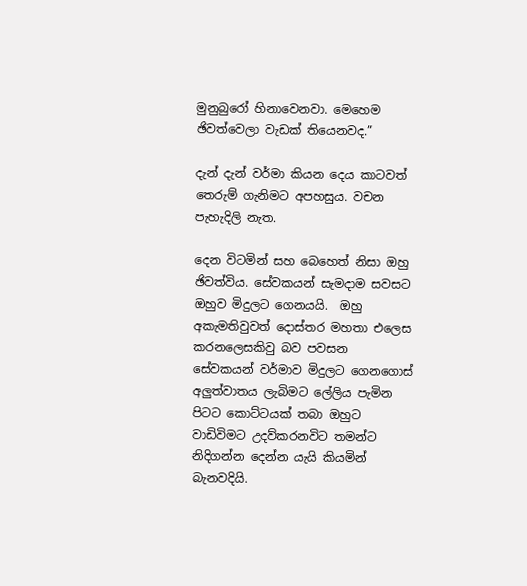මුනුබුරෝ හිනාවෙනවා. මෙහෙම ඡිවත්වෙලා වැඩක් තියෙනවද.”

දැන් දැන් වර්මා කියන දෙය කාටවත් තෙරුම් ගැනිමට අපහසුය. වචන පැහැදිලි නැත.

දෙන විටමින් සහ බෙහෙත් නිසා ඔහු ඡිවත්විය. සේවකයන් සැමදාම සවසට ඔහුව මිදුලට ගෙනයයි.  ඔහු අකැමතිවුවත් දොස්තර මහතා එලෙස කරනලෙසකිවු බව පවසන සේවකයන් වර්මාව මිදුලට ගෙනගොස් අලුත්වාතය ලැබිමට ලේලිය පැමින පිටට කොට්ටයක් තබා ඔහුට වාඩිවිමට උදව්කරනවිට තමන්ට නිදිගන්න දෙන්න යැයි කියමින් බැනවදියි.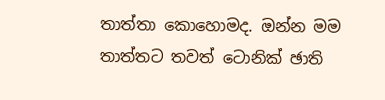තාත්තා කොහොමද. ඔන්න මම තාත්තට තවත් ටොනික් ඡාති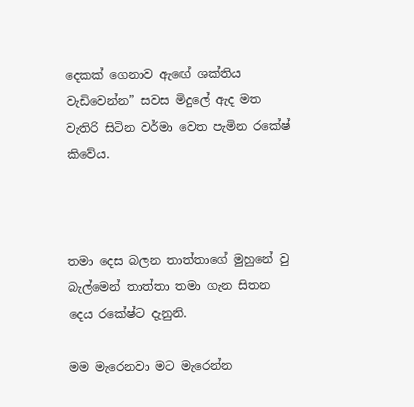දෙකක් ගෙනාව ඇඟේ ශක්තිය වැඩිවෙන්න” සවස මිදුලේ ඇද මත වැතිරි සිටින වර්මා වෙත පැමින රකේෂ් කිවේය.



තමා දෙස බලන තාත්තාගේ මුහුනේ වු බැල්මෙන් තාත්තා තමා ගැන සිතන දෙය රකේෂ්ට දැනුනි.

මම මැරෙනවා මට මැරෙන්න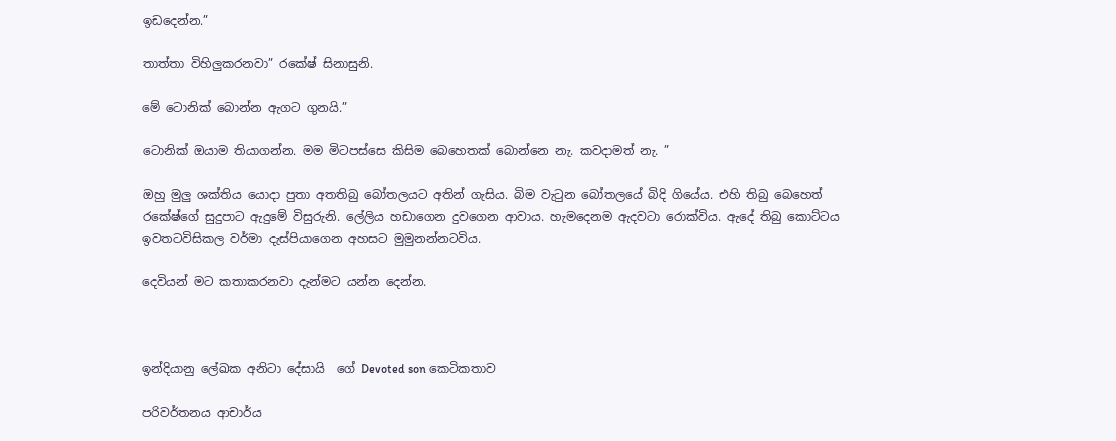ඉඩදෙන්න.”

තාත්තා විහිලුකරනවා” රකේෂ් සිනාසුනි.

මේ ටොනික් බොන්න ඇගට ගුනයි.”

ටොනික් ඔයාම තියාගන්න. මම මිටපස්සෙ කිසිම බෙහෙතක් බොන්නෙ නැ. කවදාමත් නැ. ”

ඔහු මුලු ශක්තිය යොදා පුතා අතතිබු බෝතලයට අතින් ගැසිය. බිම වැටුන බෝතලයේ බිදි ගියේය. එහි තිබු බෙහෙත් රකේෂ්ගේ සුදුපාට ඇදුමේ විසුරුනි. ලේලිය හඩාගෙන දුවගෙන ආවාය. හැමදෙනම ඇදවටා රොක්විය. ඇදේ තිබු කොට්ටය ඉවතටවිසිකල වර්මා දැස්පියාගෙන අහසට මුමුනන්නටවිය.

දෙවියන් මට කතාකරනවා දැන්මට යන්න දෙන්න.



ඉන්දියානු ලේඛක අනිටා දේසායි  ගේ Devoted son කෙටිකතාව

පරිවර්තනය ආචාර්ය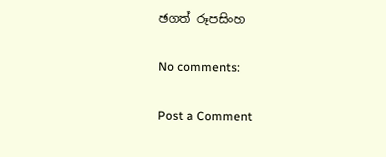ඡගත් රූපසිංහ

No comments:

Post a Comment